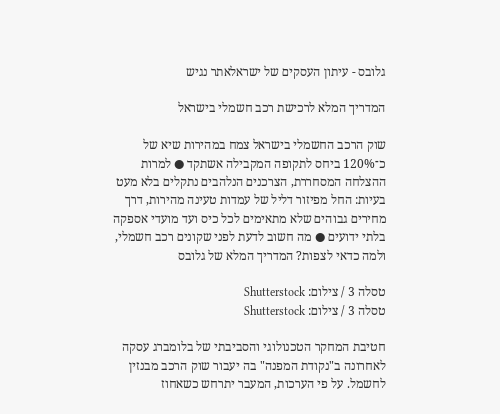גלובס - עיתון העסקים של ישראלאתר נגיש

המדריך המלא לרכישת רכב חשמלי בישראל

שוק הרכב החשמלי בישראל צמח במהירות שיא של כ־120% ביחס לתקופה המקבילה אשתקד ● למרות ההצלחה המסחררת, הצרכנים הנלהבים נתקלים בלא מעט בעיות: החל מפיזור דליל של עמדות טעינה מהירות, דרך מחירים גבוהים שלא מתאימים לכל כיס ועד מועדי אספקה בלתי ידועים ● מה חשוב לדעת לפני שקונים רכב חשמלי, ולמה כדאי לצפות? המדריך המלא של גלובס

טסלה 3 / צילום: Shutterstock
טסלה 3 / צילום: Shutterstock

חטיבת המחקר הטכנולוגי והסביבתי של בלומברג עסקה לאחרונה ב"נקודת המפנה" בה יעבור שוק הרכב מבנזין לחשמל. על פי הערכות, המעבר יתרחש כשאחוז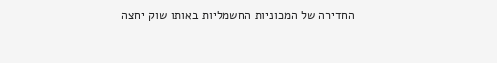החדירה של המכוניות החשמליות באותו שוק יחצה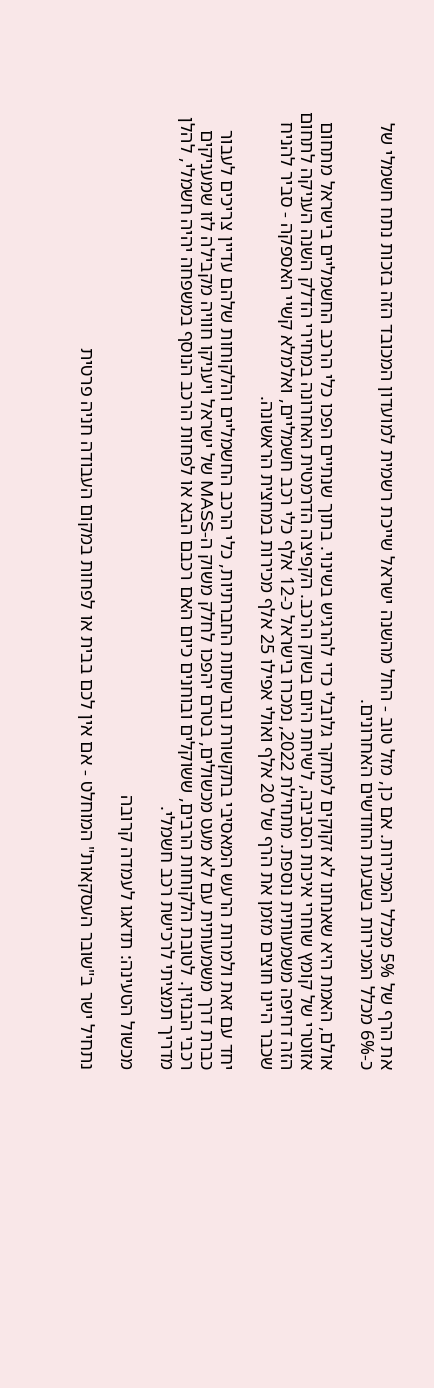את הרף של 5% מכלל המכירות. אם כן, מזל טוב - החל מהשנה ישראל שייכת רשמית למועדון המכובד הזה בזכות נתח חשמלי של כ-6% מכלל המכירות בשבעת החודשים האחרונים.

אולם, האמת היא שאנחנו לא זקוקים למחקר גלובלי כדי להרגיש בשינוי. בתוך שנתיים הפכו כלי הרכב החשמליים בישראל מתחום אזוטרי של קומץ שוחרי איכות הסביבה, לשיחת היום בשוק הרכב. הקפיצה הדרמטית האחרונה במחירי הדלק השנה העניקה לתחום הזה דחיפה משמעותית נוספת. מתחילת 2022, נמכרו בישראל כ-12 אלף כלי רכב חשמליים, ואלמלא קשיי האספקה - סביר להניח שכבר היינו חוצים מזמן את הרף של 20 אלף ואולי אפילו 25 אלף מכירות במחצית הראשונה.

יחד עם זאת ולמרות הרעש המאסיבי בתקשורת וברשתות החברתיות, כלי הרכב החשמליים והלקוחות שלהם עדיין צריכים לעבור כברת דרך משמעותית עם לא מעט מכשולים, בטרם יהפכו לחלק משוק ה-MASS של ישראל ויעניקו חוויה מקבילה לזו שמעניקים רכבי הבנזין. לטובת הלקוחות הרבים, ששוקלים ובוחנים כיום האם רכבם הבא או לפחות הרכב הנוסף במשפחה יהיה חשמלי, להלן מדריך תמציתי לרכישת רכב חשמלי.

מכשול הטעינה: תדאגו לעמדה קרובה

נתחיל ישר ב"שובר העסקאות" המוחלט - אם אין לכם בבית או לפחות במקום העבודה חניה פרטית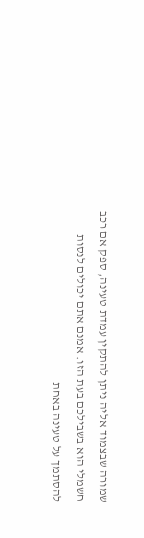שמורה שבצמוד אליה ניתן להתקין עמדת טעינה, ספק אם רכב חשמלי הוא בשבילכם בעת הזו. אמנם אתם יכולים לנסות להסתמך על טעינה באחת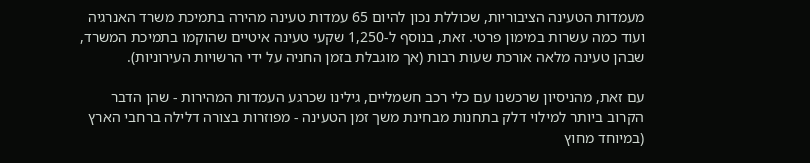מעמדות הטעינה הציבוריות, שכוללת נכון להיום 65 עמדות טעינה מהירה בתמיכת משרד האנרגיה ועוד כמה עשרות במימון פרטי. זאת, בנוסף ל-1,250 שקעי טעינה איטיים שהוקמו בתמיכת המשרד, שבהן טעינה מלאה אורכת שעות רבות (אך מוגבלת בזמן החניה על ידי הרשויות העירוניות).

עם זאת, מהניסיון שרכשנו עם כלי רכב חשמליים, גילינו שכרגע העמדות המהירות - שהן הדבר הקרוב ביותר למילוי דלק בתחנות מבחינת משך זמן הטעינה - מפוזרות בצורה דלילה ברחבי הארץ (במיוחד מחוץ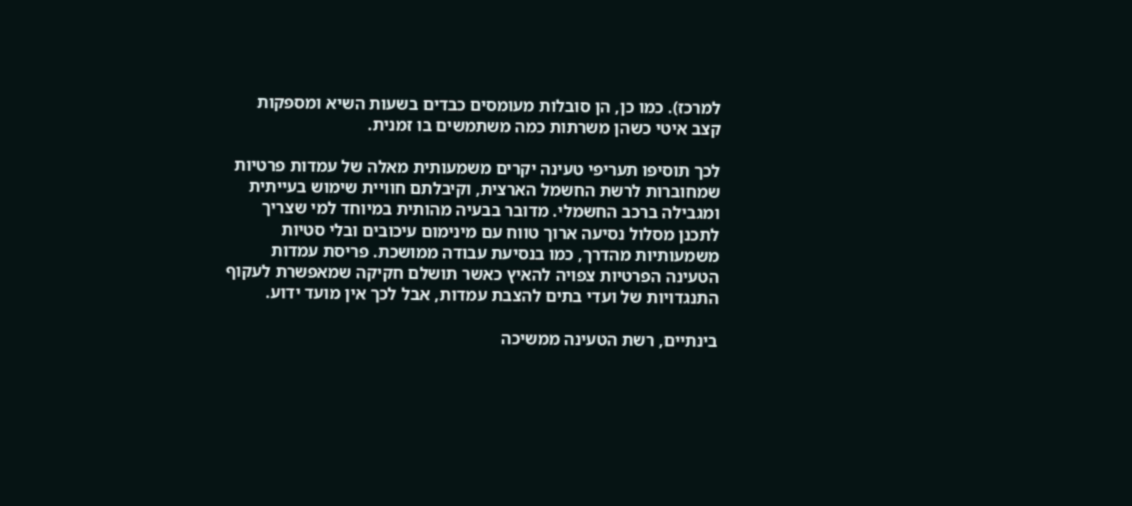למרכז). כמו כן, הן סובלות מעומסים כבדים בשעות השיא ומספקות קצב איטי כשהן משרתות כמה משתמשים בו זמנית.

לכך תוסיפו תעריפי טעינה יקרים משמעותית מאלה של עמדות פרטיות שמחוברות לרשת החשמל הארצית, וקיבלתם חוויית שימוש בעייתית ומגבילה ברכב החשמלי. מדובר בבעיה מהותית במיוחד למי שצריך לתכנן מסלול נסיעה ארוך טווח עם מינימום עיכובים ובלי סטיות משמעותיות מהדרך, כמו בנסיעת עבודה ממושכת. פריסת עמדות הטעינה הפרטיות צפויה להאיץ כאשר תושלם חקיקה שמאפשרת לעקוף התנגדויות של ועדי בתים להצבת עמדות, אבל לכך אין מועד ידוע.

בינתיים, רשת הטעינה ממשיכה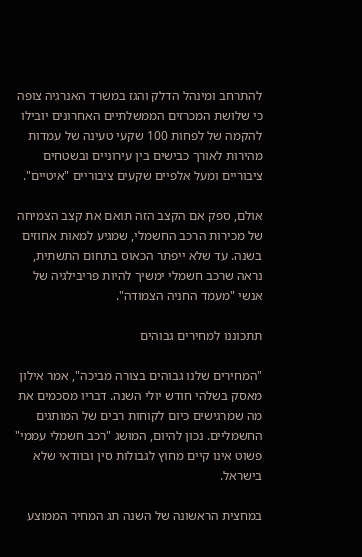להתרחב ומינהל הדלק והגז במשרד האנרגיה צופה כי שלושת המכרזים הממשלתיים האחרונים יובילו להקמה של לפחות 100 שקעי טעינה של עמדות מהירות לאורך כבישים בין עירוניים ובשטחים ציבוריים ומעל אלפיים שקעים ציבוריים "איטיים".

אולם, ספק אם הקצב הזה תואם את קצב הצמיחה של מכירות הרכב החשמלי, שמגיע למאות אחוזים בשנה. עד שלא ייפתר הכאוס בתחום התשתית, נראה שרכב חשמלי ימשיך להיות פריבילגיה של אנשי "מעמד החניה הצמודה".

תתכוננו למחירים גבוהים

"המחירים שלנו גבוהים בצורה מביכה", אמר אילון מאסק בשלהי חודש יולי השנה. דבריו מסכמים את מה שמרגישים כיום לקוחות רבים של המותגים החשמליים. נכון להיום, המושג "רכב חשמלי עממי" פשוט אינו קיים מחוץ לגבולות סין ובוודאי שלא בישראל.

במחצית הראשונה של השנה תג המחיר הממוצע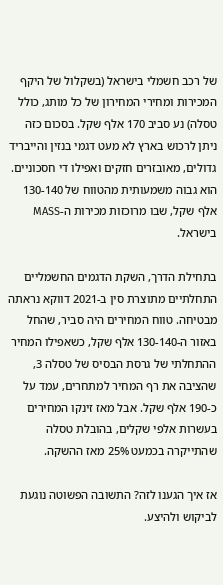של רכב חשמלי בישראל (בשקלול של היקף המכירות ומחירי המחירון של כל מותג, כולל טסלה) נע סביב 170 אלף שקל. בסכום כזה ניתן לרכוש בארץ לא מעט דגמי בנזין והייבריד גדולים, מאובזרים חזקים ואפילו די חסכוניים. הוא גבוה משמעותית מהטווח של 130-140 אלף שקל, שבו מרוכזות מכירות ה-MASS בישראל.

בתחילת הדרך, השקת הדגמים החשמליים התחלתיים מתוצרת סין ב-2021 דווקא נראתה מבטיחה. טווח המחירים היה סביר, שהחל באזור ה-130-140 אלף שקל, כשאפילו המחיר ההתחלתי של גרסת הבסיס של טסלה 3, שהציבה את רף המחיר למתחרים, עמד על כ-190 אלף שקל. אבל מאז זינקו המחירים בעשרות אלפי שקלים, בהובלת טסלה שהתייקרה בכמעט 25% מאז ההשקה.

אז איך הגענו לזה? התשובה הפשוטה נוגעת לביקוש ולהיצע.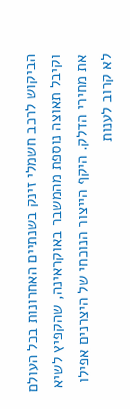הביקוש לרכב חשמלי זינק בשנתיים האחרונות בכל העולם וקיבל תאוצה נוספת מהמשבר באוקראינה, שהקפיץ לשיא את מחירי הדלק. היקף הייצור הנוכחי של היצרנים אפילו לא קרוב לענות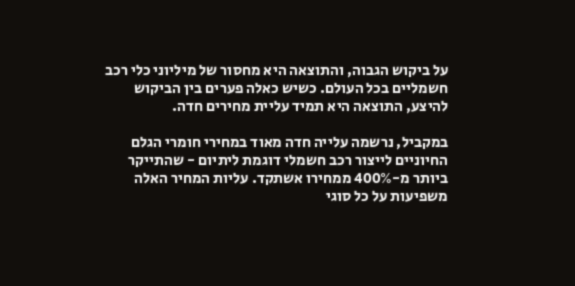על ביקוש הגבוה, והתוצאה היא מחסור של מיליוני כלי רכב חשמליים בכל העולם. כשיש כאלה פערים בין הביקוש להיצע, התוצאה היא תמיד עליית מחירים חדה.

במקביל, נרשמה עלייה חדה מאוד במחירי חומרי הגלם החיוניים לייצור רכב חשמלי דוגמת ליתיום - שהתייקר ביותר מ-400% ממחירו אשתקד. עליות המחיר האלה משפיעות על כל סוגי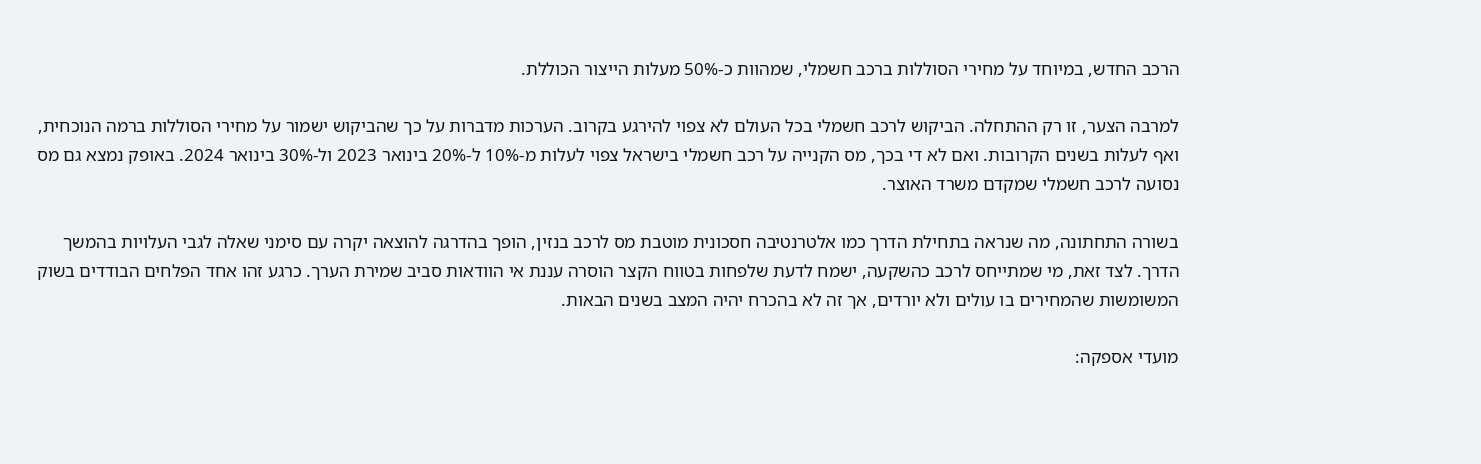הרכב החדש, במיוחד על מחירי הסוללות ברכב חשמלי, שמהוות כ-50% מעלות הייצור הכוללת.

למרבה הצער, זו רק ההתחלה. הביקוש לרכב חשמלי בכל העולם לא צפוי להירגע בקרוב. הערכות מדברות על כך שהביקוש ישמור על מחירי הסוללות ברמה הנוכחית, ואף לעלות בשנים הקרובות. ואם לא די בכך, מס הקנייה על רכב חשמלי בישראל צפוי לעלות מ-10% ל-20% בינואר 2023 ול-30% בינואר 2024. באופק נמצא גם מס נסועה לרכב חשמלי שמקדם משרד האוצר.

בשורה התחתונה, מה שנראה בתחילת הדרך כמו אלטרנטיבה חסכונית מוטבת מס לרכב בנזין, הופך בהדרגה להוצאה יקרה עם סימני שאלה לגבי העלויות בהמשך הדרך. לצד זאת, מי שמתייחס לרכב כהשקעה, ישמח לדעת שלפחות בטווח הקצר הוסרה עננת אי הוודאות סביב שמירת הערך. כרגע זהו אחד הפלחים הבודדים בשוק המשומשות שהמחירים בו עולים ולא יורדים, אך זה לא בהכרח יהיה המצב בשנים הבאות.

מועדי אספקה: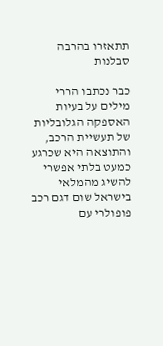תתאזרו בהרבה סבלנות

כבר נכתבו הררי מילים על בעיות האספקה הגלובליות של תעשיית הרכב, והתוצאה היא שכרגע כמעט בלתי אפשרי להשיג מהמלאי בישראל שום דגם רכב פופולרי עם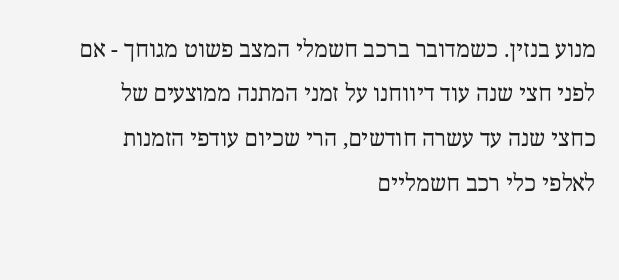מנוע בנזין. כשמדובר ברכב חשמלי המצב פשוט מגוחך - אם לפני חצי שנה עוד דיווחנו על זמני המתנה ממוצעים של כחצי שנה עד עשרה חודשים, הרי שכיום עודפי הזמנות לאלפי כלי רכב חשמליים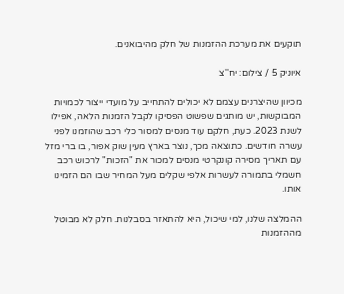תוקעים את מערכת ההזמנות של חלק מהיבואנים.

איוניק 5 / צילום: יח''צ

מכיוון שהיצרנים עצמם לא יכולים להתחייב על מועדי ייצור לכמויות המבוקשות, יש מותגים שפשוט הפסיקו לקבל הזמנות הלאה, אפילו לשנת 2023. כעת, חלקם עוד מנסים למסור כלי רכב שהוזמנו לפני עשרה חודשים. כתוצאה מכך, נוצר בארץ מעין שוק אפור, בו ברי מזל עם תאריך מסירה קונקרטי מנסים למכור את "הזכות" לרכוש רכב חשמלי בתמורה לעשרות אלפי שקלים מעל המחיר שבו הם הזמינו אותו.

ההמלצה שלנו, למי שיכול, היא להתאזר בסבלנות. חלק לא מבוטל מההזמנות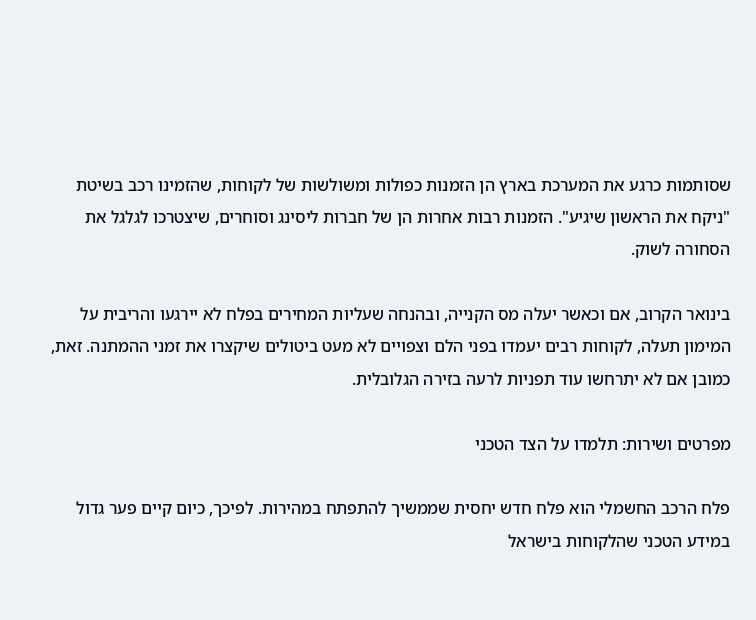שסותמות כרגע את המערכת בארץ הן הזמנות כפולות ומשולשות של לקוחות, שהזמינו רכב בשיטת "ניקח את הראשון שיגיע". הזמנות רבות אחרות הן של חברות ליסינג וסוחרים, שיצטרכו לגלגל את הסחורה לשוק.

בינואר הקרוב, אם וכאשר יעלה מס הקנייה, ובהנחה שעליות המחירים בפלח לא יירגעו והריבית על המימון תעלה, לקוחות רבים יעמדו בפני הלם וצפויים לא מעט ביטולים שיקצרו את זמני ההמתנה. זאת, כמובן אם לא יתרחשו עוד תפניות לרעה בזירה הגלובלית.

מפרטים ושירות: תלמדו על הצד הטכני

פלח הרכב החשמלי הוא פלח חדש יחסית שממשיך להתפתח במהירות. לפיכך, כיום קיים פער גדול במידע הטכני שהלקוחות בישראל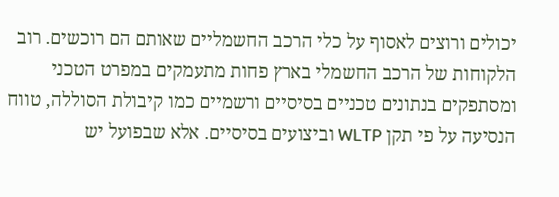יכולים ורוצים לאסוף על כלי הרכב החשמליים שאותם הם רוכשים. רוב הלקוחות של הרכב החשמלי בארץ פחות מתעמקים במפרט הטכני ומסתפקים בנתונים טכניים בסיסיים ורשמיים כמו קיבולת הסוללה, טווח הנסיעה על פי תקן WLTP וביצועים בסיסיים. אלא שבפועל יש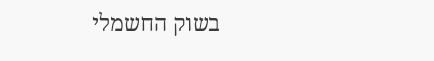בשוק החשמלי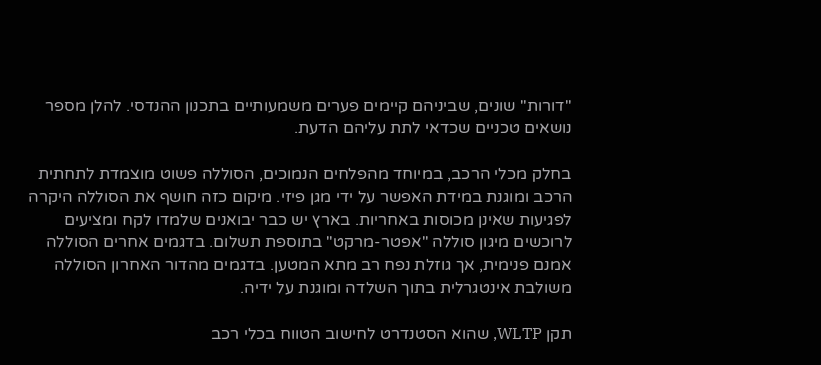"דורות" שונים, שביניהם קיימים פערים משמעותיים בתכנון ההנדסי. להלן מספר נושאים טכניים שכדאי לתת עליהם הדעת.

בחלק מכלי הרכב, במיוחד מהפלחים הנמוכים, הסוללה פשוט מוצמדת לתחתית הרכב ומוגנת במידת האפשר על ידי מגן פיזי. מיקום כזה חושף את הסוללה היקרה לפגיעות שאינן מכוסות באחריות. בארץ יש כבר יבואנים שלמדו לקח ומציעים לרוכשים מיגון סוללה "אפטר-מרקט" בתוספת תשלום. בדגמים אחרים הסוללה אמנם פנימית, אך גוזלת נפח רב מתא המטען. בדגמים מהדור האחרון הסוללה משולבת אינטגרלית בתוך השלדה ומוגנת על ידיה.

תקן WLTP, שהוא הסטנדרט לחישוב הטווח בכלי רכב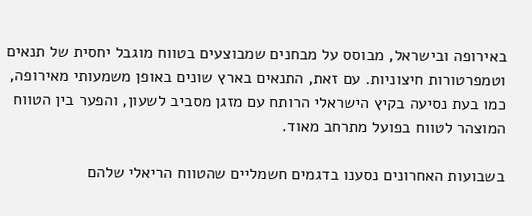באירופה ובישראל, מבוסס על מבחנים שמבוצעים בטווח מוגבל יחסית של תנאים וטמפרטורות חיצוניות. עם זאת, התנאים בארץ שונים באופן משמעותי מאירופה, כמו בעת נסיעה בקיץ הישראלי הרותח עם מזגן מסביב לשעון, והפער בין הטווח המוצהר לטווח בפועל מתרחב מאוד.

בשבועות האחרונים נסענו בדגמים חשמליים שהטווח הריאלי שלהם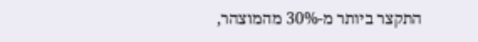התקצר ביותר מ-30% מהמוצהר,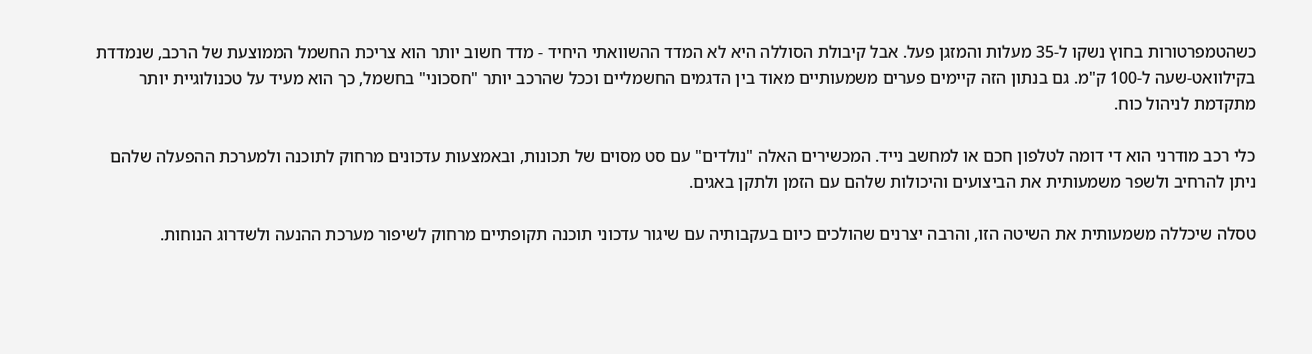כשהטמפרטורות בחוץ נשקו ל-35 מעלות והמזגן פעל. אבל קיבולת הסוללה היא לא המדד ההשוואתי היחיד - מדד חשוב יותר הוא צריכת החשמל הממוצעת של הרכב, שנמדדת בקילוואט-שעה ל-100 ק"מ. גם בנתון הזה קיימים פערים משמעותיים מאוד בין הדגמים החשמליים וככל שהרכב יותר "חסכוני" בחשמל, כך הוא מעיד על טכנולוגיית יותר מתקדמת לניהול כוח.

כלי רכב מודרני הוא די דומה לטלפון חכם או למחשב נייד. המכשירים האלה "נולדים" עם סט מסוים של תכונות, ובאמצעות עדכונים מרחוק לתוכנה ולמערכת ההפעלה שלהם ניתן להרחיב ולשפר משמעותית את הביצועים והיכולות שלהם עם הזמן ולתקן באגים.

טסלה שיכללה משמעותית את השיטה הזו, והרבה יצרנים שהולכים כיום בעקבותיה עם שיגור עדכוני תוכנה תקופתיים מרחוק לשיפור מערכת ההנעה ולשדרוג הנוחות.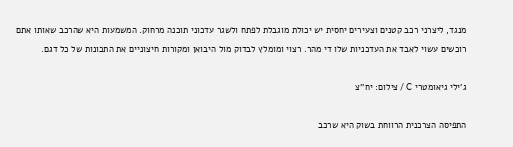מנגד, ליצרני רכב קטנים וצעירים יחסית יש יכולת מוגבלת לפתח ולשגר עדכוני תוכנה מרחוק. המשמעות היא שהרכב שאותו אתם רוכשים עשוי לאבד את העדכניות שלו די מהר. רצוי ומומלץ לבדוק מול היבואן ומקורות חיצוניים את התכונות של כל דגם.

ג'ילי גיאומטרי C / צילום: יח''צ

התפיסה הצרכנית הרווחת בשוק היא שרכב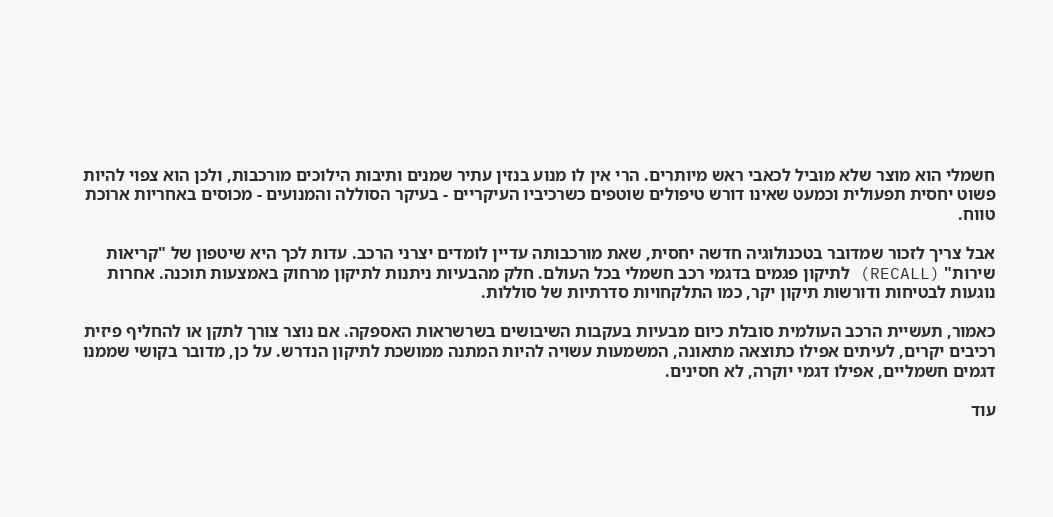חשמלי הוא מוצר שלא מוביל לכאבי ראש מיותרים. הרי אין לו מנוע בנזין עתיר שמנים ותיבות הילוכים מורכבות, ולכן הוא צפוי להיות פשוט יחסית תפעולית וכמעט שאינו דורש טיפולים שוטפים כשרכיביו העיקריים - בעיקר הסוללה והמנועים - מכוסים באחריות ארוכת טווח.

אבל צריך לזכור שמדובר בטכנולוגיה חדשה יחסית, שאת מורכבותה עדיין לומדים יצרני הרכב. עדות לכך היא שיטפון של "קריאות שירות" (RECALL) לתיקון פגמים בדגמי רכב חשמלי בכל העולם. חלק מהבעיות ניתנות לתיקון מרחוק באמצעות תוכנה. אחרות נוגעות לבטיחות ודורשות תיקון יקר, כמו התלקחויות סדרתיות של סוללות.

כאמור, תעשיית הרכב העולמית סובלת כיום מבעיות בעקבות השיבושים בשרשראות האספקה. אם נוצר צורך לתקן או להחליף פיזית רכיבים יקרים, לעיתים אפילו כתוצאה מתאונה, המשמעות עשויה להיות המתנה ממושכת לתיקון הנדרש. על כן, מדובר בקושי שממנו דגמים חשמליים, אפילו דגמי יוקרה, לא חסינים.

עוד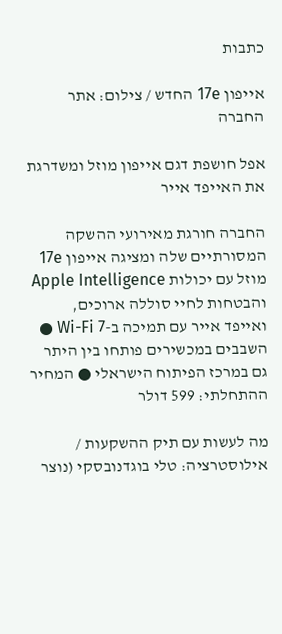כתבות

אייפון 17e החדש / צילום: אתר החברה

אפל חושפת דגם אייפון מוזל ומשדרגת את האייפד אייר

החברה חורגת מאירועי ההשקה המסורתיים שלה ומציגה אייפון 17e מוזל עם יכולות Apple Intelligence והבטחות לחיי סוללה ארוכים, ואייפד אייר עם תמיכה ב-Wi-Fi 7 ● השבבים במכשירים פותחו בין היתר גם במרכז הפיתוח הישראלי ● המחיר ההתחלתי: 599 דולר

מה לעשות עם תיק ההשקעות / אילוסטרציה: טלי בוגדנובסקי (נוצר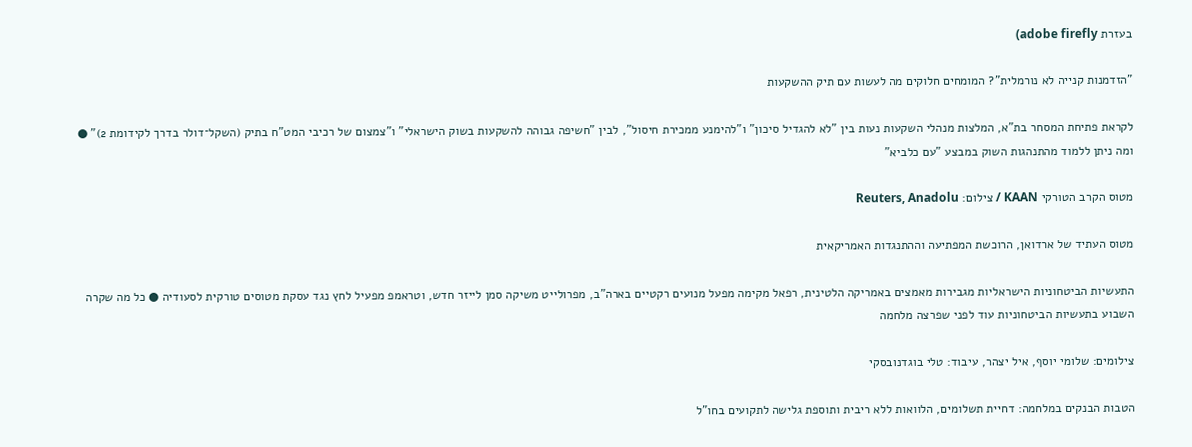בעזרת adobe firefly)

"הזדמנות קנייה לא נורמלית"? המומחים חלוקים מה לעשות עם תיק ההשקעות

לקראת פתיחת המסחר בת"א, המלצות מנהלי השקעות נעות בין "לא להגדיל סיכון" ו"להימנע ממכירת חיסול", לבין "חשיפה גבוהה להשקעות בשוק הישראלי" ו"צמצום של רכיבי המט"ח בתיק (השקל־דולר בדרך לקידומת 2)" ● ומה ניתן ללמוד מהתנהגות השוק במבצע "עם כלביא"

מטוס הקרב הטורקי KAAN / צילום: Reuters, Anadolu

מטוס העתיד של ארדואן, הרוכשת המפתיעה וההתנגדות האמריקאית

התעשיות הביטחוניות הישראליות מגבירות מאמצים באמריקה הלטינית, רפאל מקימה מפעל מנועים רקטיים בארה"ב, מפרולייט משיקה סמן לייזר חדש, וטראמפ מפעיל לחץ נגד עסקת מטוסים טורקית לסעודיה ● כל מה שקרה השבוע בתעשיות הביטחוניות עוד לפני שפרצה מלחמה

צילומים: שלומי יוסף, איל יצהר, עיבוד: טלי בוגדנובסקי

הטבות הבנקים במלחמה: דחיית תשלומים, הלוואות ללא ריבית ותוספת גלישה לתקועים בחו"ל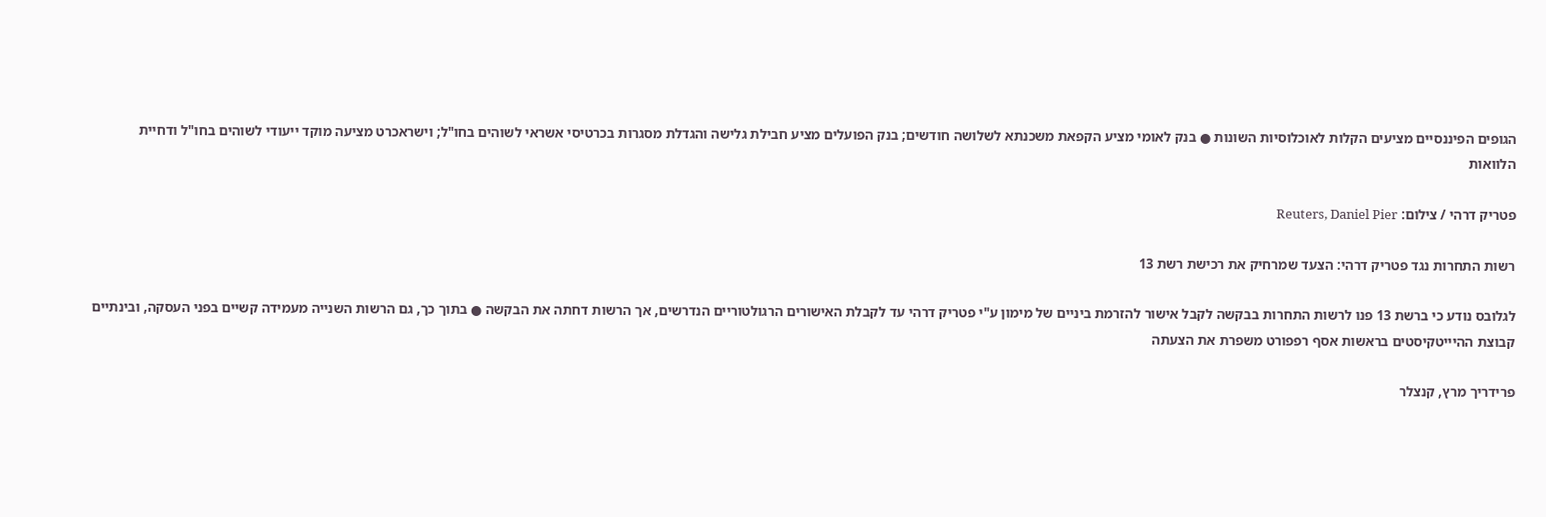הגופים הפיננסיים מציעים הקלות לאוכלוסיות השונות ● בנק לאומי מציע הקפאת משכנתא לשלושה חודשים; בנק הפועלים מציע חבילת גלישה והגדלת מסגרות בכרטיסי אשראי לשוהים בחו"ל; וישראכרט מציעה מוקד ייעודי לשוהים בחו"ל ודחיית הלוואות

פטריק דרהי / צילום: Reuters, Daniel Pier

רשות התחרות נגד פטריק דרהי: הצעד שמרחיק את רכישת רשת 13

לגלובס נודע כי ברשת 13 פנו לרשות התחרות בבקשה לקבל אישור להזרמת ביניים של מימון ע"י פטריק דרהי עד לקבלת האישורים הרגולטוריים הנדרשים, אך הרשות דחתה את הבקשה ● בתוך כך, גם הרשות השנייה מעמידה קשיים בפני העסקה, ובינתיים קבוצת ההיייטקיסטים בראשות אסף רפפורט משפרת את הצעתה

פרידריך מרץ, קנצלר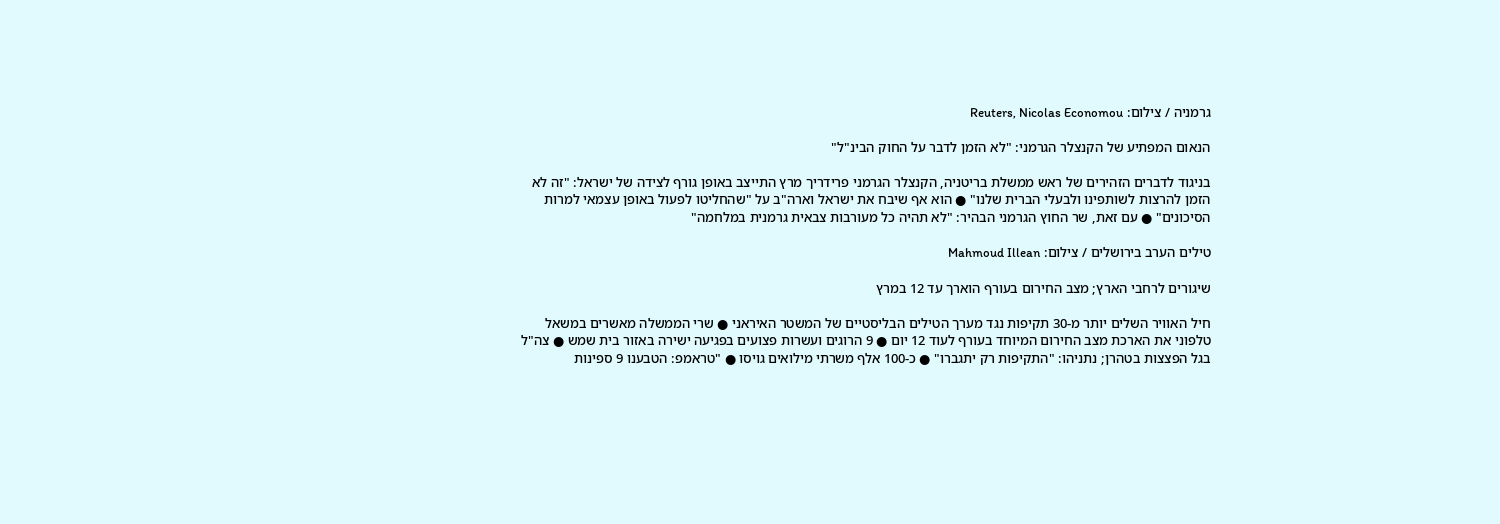גרמניה / צילום: Reuters, Nicolas Economou

הנאום המפתיע של הקנצלר הגרמני: "לא הזמן לדבר על החוק הבינ"ל"

בניגוד לדברים הזהירים של ראש ממשלת בריטניה, הקנצלר הגרמני פרידריך מרץ התייצב באופן גורף לצידה של ישראל: "זה לא הזמן להרצות לשותפינו ולבעלי הברית שלנו" ● הוא אף שיבח את ישראל וארה"ב על "שהחליטו לפעול באופן עצמאי למרות הסיכונים" ● עם זאת, שר החוץ הגרמני הבהיר: "לא תהיה כל מעורבות צבאית גרמנית במלחמה"

טילים הערב בירושלים / צילום: Mahmoud Illean

שיגורים לרחבי הארץ; מצב החירום בעורף הוארך עד 12 במרץ

חיל האוויר השלים יותר מ-30 תקיפות נגד מערך הטילים הבליסטיים של המשטר האיראני ● שרי הממשלה מאשרים במשאל טלפוני את הארכת מצב החירום המיוחד בעורף לעוד 12 יום ● 9 הרוגים ועשרות פצועים בפגיעה ישירה באזור בית שמש ● צה"ל בגל הפצצות בטהרן; נתניהו: "התקיפות רק יתגברו" ● כ-100 אלף משרתי מילואים גויסו ● "טראמפ: הטבענו 9 ספינות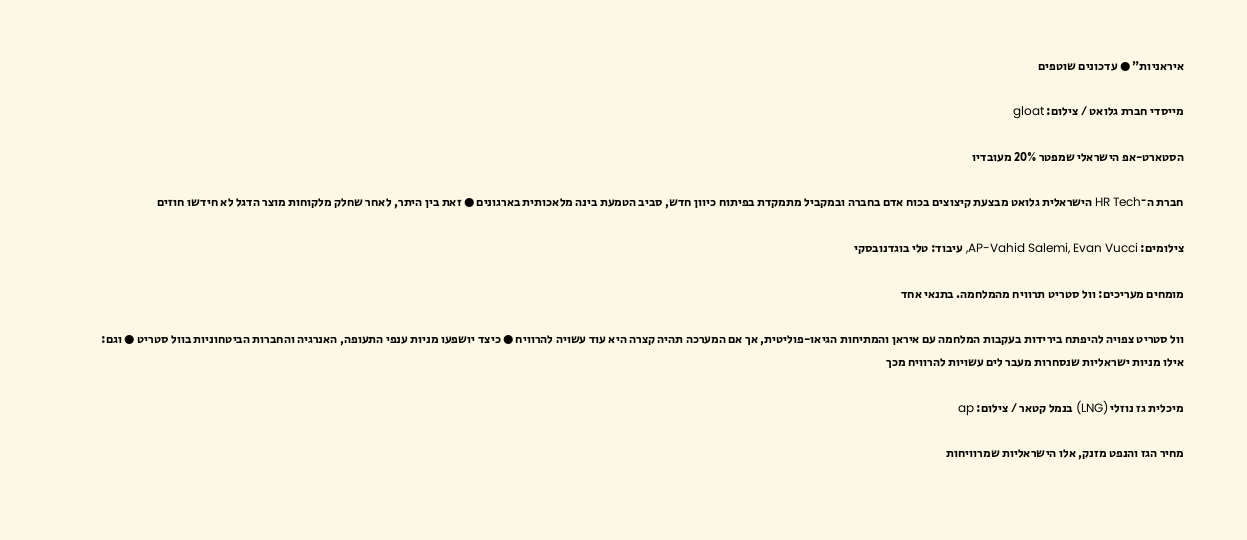איראניות" ● עדכונים שוטפים

מייסדי חברת גלואט / צילום: gloat

הסטארט-אפ הישראלי שמפטר 20% מעובדיו

חברת ה־HR Tech הישראלית גלואט מבצעת קיצוצים בכוח אדם בחברה ובמקביל מתמקדת בפיתוח כיוון חדש, סביב הטמעת בינה מלאכותית בארגונים ● זאת בין היתר, לאחר שחלק מלקוחות מוצר הדגל לא חידשו חוזים

צילומים: AP-Vahid Salemi, Evan Vucci, עיבוד: טלי בוגדנובסקי

מומחים מעריכים: וול סטריט תרוויח מהמלחמה. בתנאי אחד

וול סטריט צפויה להיפתח בירידות בעקבות המלחמה עם איראן והמתיחות הגיאו-פוליטית, אך אם המערכה תהיה קצרה היא עוד עשויה להרוויח ● כיצד יושפעו מניות ענפי התעופה, האנרגיה והחברות הביטחוניות בוול סטריט ● וגם: אילו מניות ישראליות שנסחרות מעבר לים עשויות להרוויח מכך

מיכלית גז נוזלי (LNG) בנמל קטאר / צילום: ap

מחיר הגז והנפט מזנק, אלו הישראליות שמרוויחות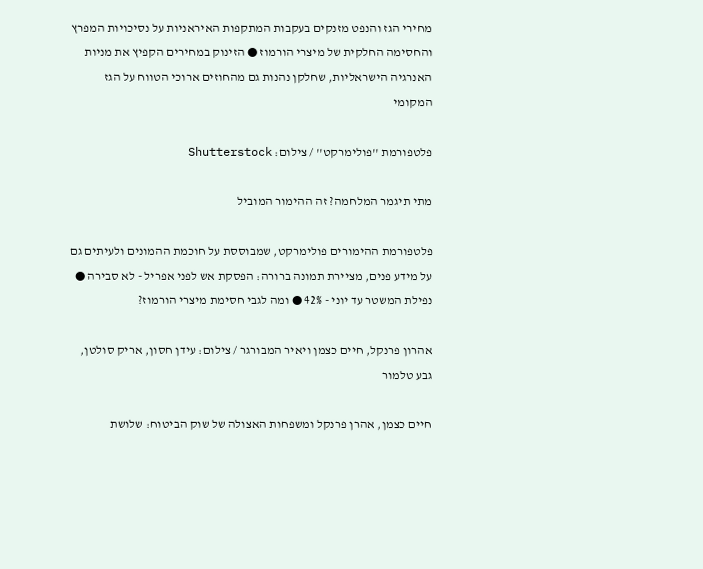מחירי הגז והנפט מזנקים בעקבות המתקפות האיראניות על נסיכויות המפרץ והחסימה החלקית של מיצרי הורמוז ● הזינוק במחירים הקפיץ את מניות האנרגיה הישראליות, שחלקן נהנות גם מהחוזים ארוכי הטווח על הגז המקומי

פלטפורמת ''פולימרקט'' / צילום: Shutterstock

מתי תיגמר המלחמה? זה ההימור המוביל

פלטפורמת ההימורים פולימרקט, שמבוססת על חוכמת ההמונים ולעיתים גם על מידע פנים, מציירת תמונה ברורה: הפסקת אש לפני אפריל - לא סבירה ● נפילת המשטר עד יוני - 42% ● ומה לגבי חסימת מיצרי הורמוז?

אהרון פרנקל, חיים כצמן ויאיר המבורגר / צילום: עידן חסון, אריק סולטן, גבע טלמור

חיים כצמן, אהרן פרנקל ומשפחות האצולה של שוק הביטוח: שלושת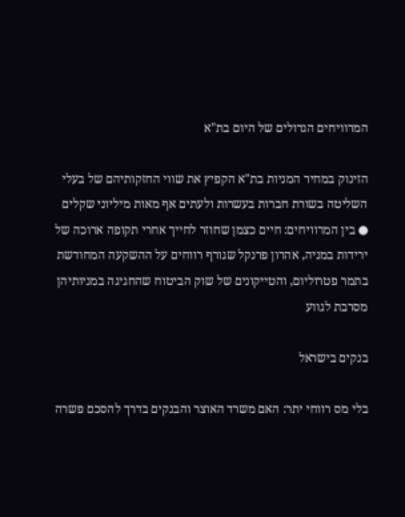המרוויחים הגדולים של היום בת"א

הזינוק במחיר המניות בת"א הקפיץ את שווי החזקותיהם של בעלי השליטה בשורת חברות בעשרות ולעתים אף מאות מיליוני שקלים ● בין המרוויחים: חיים כצמן שחוזר לחייך אחרי תקופה ארוכה של ירידות במניה, אהרון פרנקל שגורף רווחים על ההשקעה המחודשת בתמר פטרוליום, והטייקונים של שוק הביטוח שהחגיגה במניותיהן מסרבת לגווע

בנקים בישראל

בלי מס רווחי יתר: האם משרד האוצר והבנקים בדרך להסכם פשרה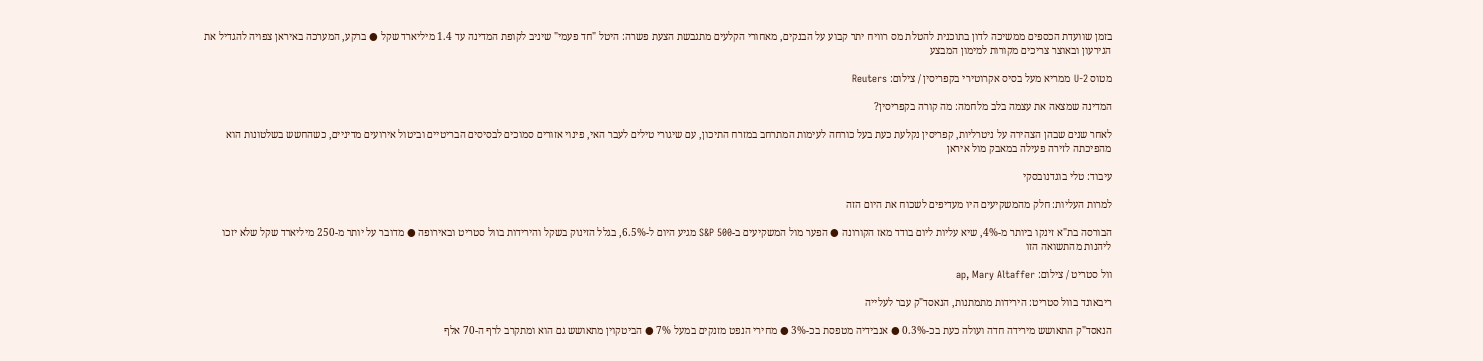בזמן שוועדת הכספים ממשיכה לדון בתוכנית להטלת מס רוויח יתר קבוע על הבנקים, מאחורי הקלעים מתגבשת הצעת פשרה: היטל "חד פעמי" שיניב לקופת המדינה עד 1.4 מיליארד שקל ● ברקע, המערכה באיראן צפויה להגדיל את הגירעון ובאוצר צריכים מקורות למימון המבצע

מטוס U-2 ממריא מעל בסיס אקרוטירי בקפריסין / צילום: Reuters

המדינה שמצאה את עצמה בלב מלחמה: מה קורה בקפריסין?

לאחר שנים שבהן הצהירה על ניטרליות, קפריסין נקלעת כעת בעל כורחה לעימות המתרחב במזרח התיכון, עם שיגורי טילים לעבר האי, פינוי אזורים סמוכים לבסיסים הבריטיים וביטול אירועים מדיניים, כשהחשש בשלטונות הוא מהפיכתה לזירה פעילה במאבק מול איראן

עיבוד: טלי בוגדנובסקי

למרות העליות: חלק מהמשקיעים היו מעדיפים לשכוח את היום הזה

הבורסה בת"א זינקו ביותר מ-4%, שיא עליות ליום בודד מאז הקורונה ● הפער מול המשקיעים ב-S&P 500 מגיע היום ל-6.5%, בגלל הזינוק בשקל והירידות בוול סטריט ובאירופה ● מדובר על יותר מ-250 מיליארד שקל שלא יזכו ליהנות מהתשואה הזו

וול סטריט / צילום: ap, Mary Altaffer

ריבאונד בוול סטריט: הירידות מתמתנות, הנאסד"ק עבר לעלייה

הנאסד"ק התאושש מירידה חדה ועולה כעת בכ-0.3% ● אנבידיה מטפסת בכ-3% ● מחירי הנפט מזנקים במעל 7% ● הביטקוין מתאושש גם הוא ומתקרב לרף ה-70 אלף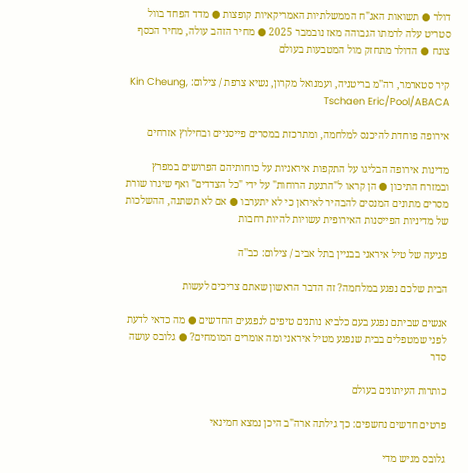דולר ● תשואות האג"ח הממשלתיות האמריקאיות קופצות ● מדד הפחד בוול סטריט עלה לרמתו הגבוהה מאז נובמבר 2025 ● מחיר הזהב עולה, מחיר הכסף צונח ● הדולר מתחזק מול המטבעות בעולם

קיר סטארמר, רה''מ בריטניה, ועמנואל מקרון, נשיא צרפת / צילום: Kin Cheung, Tschaen Eric/Pool/ABACA

אירופה פוחדת להיכנס למלחמה, ומתרכזת במסרים פייסניים ובחילוץ אזרחים

מדינות אירופה הבליגו על התקפות איראניות על כוחותיהם הפרושים במפרץ ובמזרח התיכון ● הן קראו ל"הרגעת הרוחות" על ידי "כל הצדדים" ואף שיגרו שורת מסרים מתונים המנסים להבהיר לאיראן כי לא יתערבו ● אם לא תשתנה, ההשלכות של מדיניות הפייסנות האירופית עשויות להיות רחבות

פגיעה של טיל איראני בבניין בתל אביב / צילום: כב''ה

הבית שלכם נפגע במלחמה? זה הדבר הראשון שאתם צריכים לעשות

אנשים שביתם נפגע בעם כלביא נותנים טיפים לנפגעים החדשים ● מה כדאי לדעת לפני שמטפלים בבית שנפגע מטיל איראני ומה אומרים המומחים? ● גלובס עושה סדר

כותרות העיתונים בעולם

פרטים חדשים נחשפים: כך גילתה ארה"ב היכן נמצא חמינאי

גלובס מגיש מדי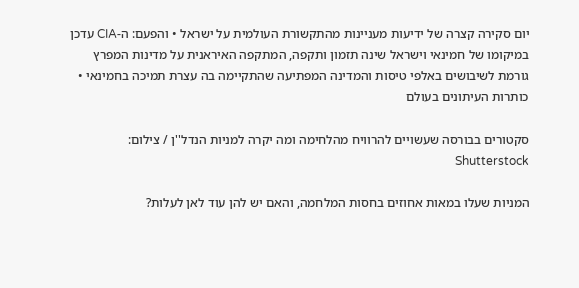יום סקירה קצרה של ידיעות מעניינות מהתקשורת העולמית על ישראל • והפעם: ה-CIA עדכן במיקומו של חמינאי וישראל שינה תזמון ותקפה, המתקפה האיראנית על מדינות המפרץ גורמת לשיבושים באלפי טיסות והמדינה המפתיעה שהתקיימה בה עצרת תמיכה בחמינאי • כותרות העיתונים בעולם

סקטורים בבורסה שעשויים להרוויח מהלחימה ומה יקרה למניות הנדל''ן / צילום: Shutterstock

המניות שעלו במאות אחוזים בחסות המלחמה, והאם יש להן עוד לאן לעלות?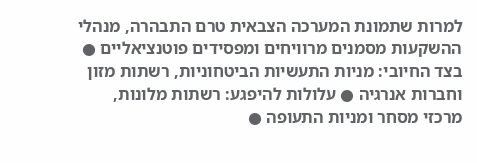למרות שתמונת המערכה הצבאית טרם התבהרה, מנהלי ההשקעות מסמנים מרוויחים ומפסידים פוטנציאליים ● בצד החיובי: מניות התעשיות הביטחוניות, רשתות מזון וחברות אנרגיה ● עלולות להיפגע: רשתות מלונות, מרכזי מסחר ומניות התעופה ●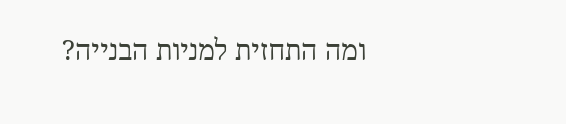ומה התחזית למניות הבנייה?